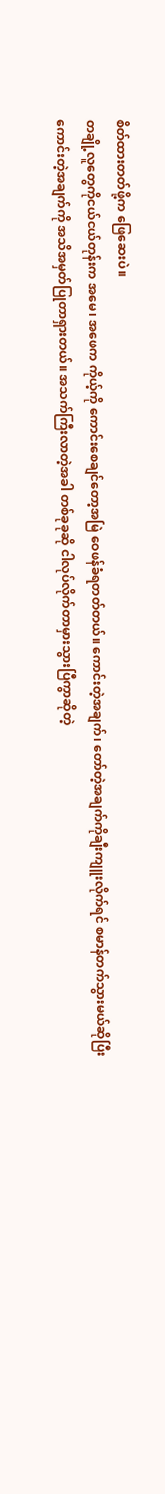စိတ်ထားတတ်ဖို့က ဖြေဆေးပဲ။
တချို့လူတွေကိုငယ်ငယ်တုန်းက အမေ၊ အဖေက ကိုယ့်ကို ကောင်းစေချင်တော့အမြဲ ဝေဖန်ခံရတတ်တယ်။ ကောင်းတဲ့အချက်၊ တော်တဲ့အချက်ကိုချီးကျူးလိုက်ရင် စမာန်တက်သွားမယ်ဆိုပြီးကောင်းတဲ့အချက်ကို အသိအမှတ်ပြုတာရှားတယ်။ အသက်ကြီးလာတဲ့အခါ တစ်ခုခုဆို ငါလုပ်လိုက်တာမှားသွားပြီကွာဆိုတဲ့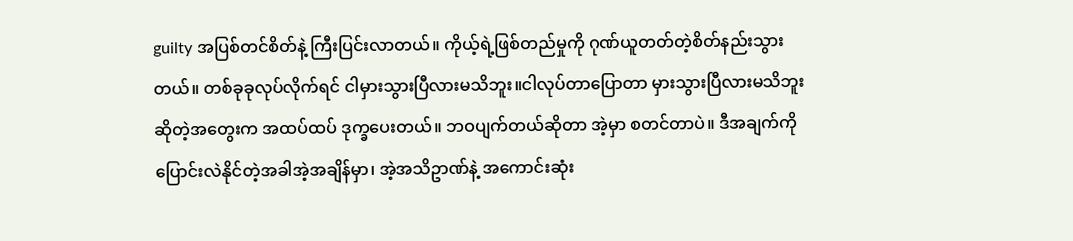guilty အပြစ်တင်စိတ်နဲ့ ကြီးပြင်းလာတယ်။ ကိုယ့်ရဲ့ဖြစ်တည်မှုကို ဂုဏ်ယူတတ်တဲ့စိတ်နည်းသွားတယ်။ တစ်ခုခုလုပ်လိုက်ရင် ငါမှားသွားပြီလားမသိဘူး။ငါလုပ်တာပြောတာ မှားသွားပြီလားမသိဘူးဆိုတဲ့အတွေးက အထပ်ထပ် ဒုက္ခပေးတယ်။ ဘဝပျက်တယ်ဆိုတာ အဲ့မှာ စတင်တာပဲ။ ဒီအချက်ကိုပြောင်းလဲနိုင်တဲ့အခါအဲ့အချိန်မှာ၊ အဲ့အသိဥာဏ်နဲ့ အကောင်းဆုံး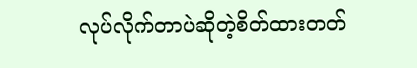လုပ်လိုက်တာပဲဆိုတဲ့စိတ်ထားတတ်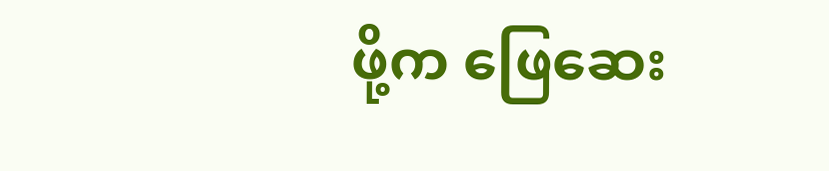ဖို့က ဖြေဆေး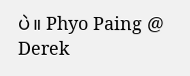ပဲ။ Phyo Paing @ Derek